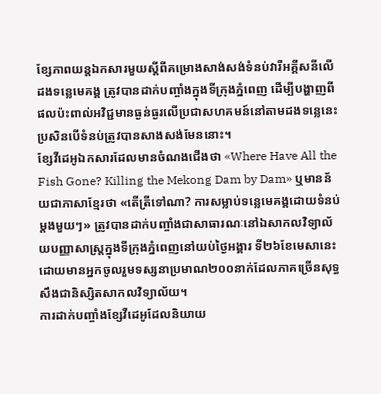ខ្សែភាពយន្តឯកសារមួយស្តីពីគម្រោងសាង់សង់ទំនប់វារីអគ្គីសនីលើដងទន្លេមេគង្គ ត្រូវបានដាក់បញ្ចាំងក្នុងទីក្រុងភ្នំពេញ ដើម្បីបង្ហាញពីផលប៉ះពាល់អវិជ្ជមានធ្ងន់ធ្ងរលើប្រជាសហគមន៍នៅតាមដងទន្លេនេះ ប្រសិនបើទំនប់ត្រូវបានសាងសង់មែននោះ។
ខ្សែវីដេអូឯកសារដែលមានចំណងជើងថា «Where Have All the Fish Gone? Killing the Mekong Dam by Dam» ឬមានន័យជាភាសាខ្មែរថា «តើត្រីទៅណា? ការសម្លាប់ទន្លេមេគង្គដោយទំនប់ម្តងមួយៗ» ត្រូវបានដាក់បញ្ចាំងជាសាធារណៈនៅឯសាកលវិទ្យាល័យបញ្ញាសាស្ត្រក្នុងទីក្រុងភ្នំពេញនៅយប់ថ្ងៃអង្គារ ទី២៦ខែមេសានេះ ដោយមានអ្នកចូលរួមទស្សនាប្រមាណ២០០នាក់ដែលភាគច្រើនសុទ្ធសឹងជានិស្សិតសាកលវិទ្យាល័យ។
ការដាក់បញ្ចាំងខ្សែវីដេអូដែលនិយាយ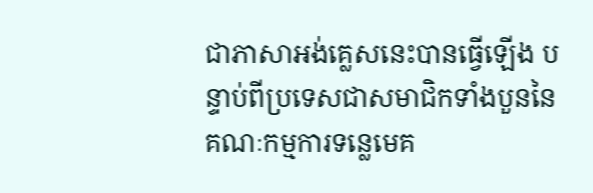ជាភាសាអង់គ្លេសនេះបានធ្វើឡើង បន្ទាប់ពីប្រទេសជាសមាជិកទាំងបួននៃគណៈកម្មការទន្លេមេគ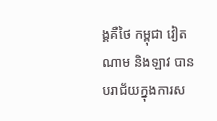ង្គគឺថៃ កម្ពុជា វៀតណាម និងឡាវ បានបរាជ័យក្នុងការស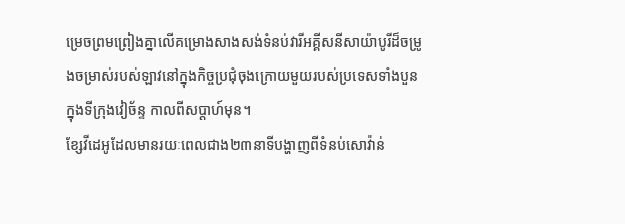ម្រេចព្រមព្រៀងគ្នាលើគម្រោងសាងសង់ទំនប់វារីអគ្គីសនីសាយ៉ាបូរីដ៏ចម្រូងចម្រាស់របស់ឡាវនៅក្នុងកិច្ចប្រជុំចុងក្រោយមួយរបស់ប្រទេសទាំងបួនក្នុងទីក្រុងវៀច័ន្ទ កាលពីសប្តាហ៍មុន។
ខ្សែវីដេអូដែលមានរយៈពេលជាង២៣នាទីបង្ហាញពីទំនប់សោវ៉ាន់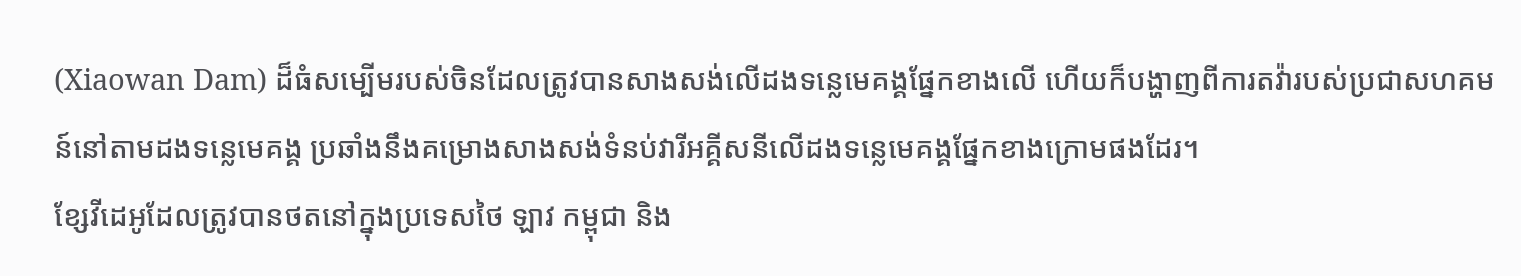(Xiaowan Dam) ដ៏ធំសម្បើមរបស់ចិនដែលត្រូវបានសាងសង់លើដងទន្លេមេគង្គផ្នែកខាងលើ ហើយក៏បង្ហាញពីការតវ៉ារបស់ប្រជាសហគមន៍នៅតាមដងទន្លេមេគង្គ ប្រឆាំងនឹងគម្រោងសាងសង់ទំនប់វារីអគ្គីសនីលើដងទន្លេមេគង្គផ្នែកខាងក្រោមផងដែរ។
ខ្សែវីដេអូដែលត្រូវបានថតនៅក្នុងប្រទេសថៃ ឡាវ កម្ពុជា និង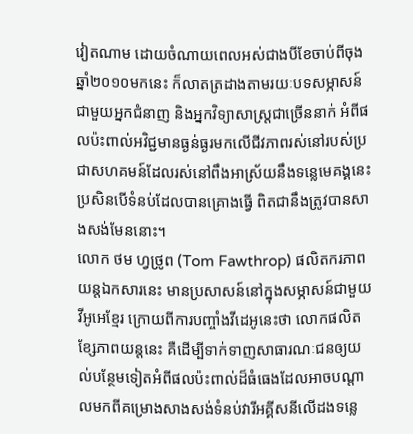វៀតណាម ដោយចំណាយពេលអស់ជាងបីខែចាប់ពីចុងឆ្នាំ២០១០មកនេះ ក៏លាតត្រដាងតាមរយៈបទសម្ភាសន៍ជាមួយអ្នកជំនាញ និងអ្នកវិទ្យាសាស្ត្រជាច្រើននាក់ អំពីផលប៉ះពាល់អវិជ្ជមានធ្ងន់ធ្ងរមកលើជីវភាពរស់នៅរបស់ប្រជាសហគមន៍ដែលរស់នៅពឹងអាស្រ័យនឹងទន្លេមេគង្គនេះប្រសិនបើទំនប់ដែលបានគ្រោងធ្វើ ពិតជានឹងត្រូវបានសាងសង់មែននោះ។
លោក ថម ហ្វថ្រូព (Tom Fawthrop) ផលិតករភាពយន្តឯកសារនេះ មានប្រសាសន៍នៅក្នុងសម្ភាសន៍ជាមួយវីអូអេខ្មែរ ក្រោយពីការបញ្ចាំងវីដេអូនេះថា លោកផលិតខ្សែភាពយន្តនេះ គឺដើម្បីទាក់ទាញសាធារណៈជនឲ្យយល់បន្ថែមទៀតអំពីផលប៉ះពាល់ដ៏ធំធេងដែលអាចបណ្តាលមកពីគម្រោងសាងសង់ទំនប់វារីអគ្គីសនីលើដងទន្លេ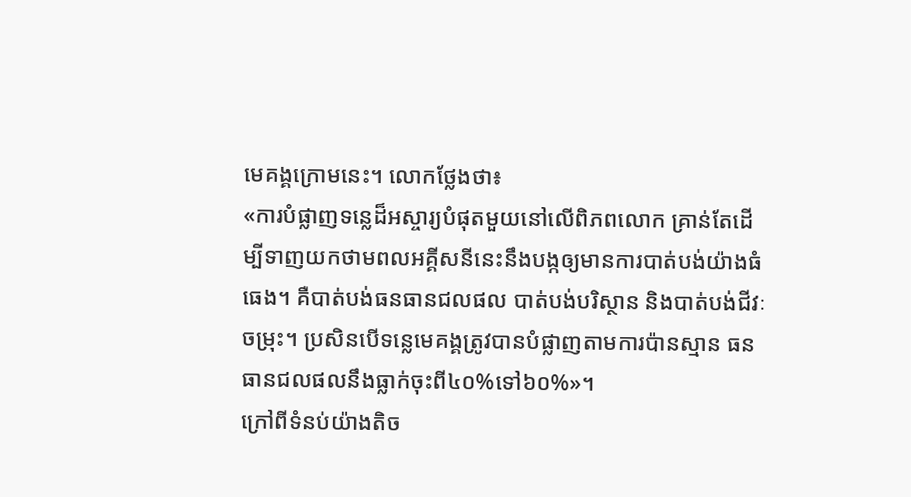មេគង្គក្រោមនេះ។ លោកថ្លែងថា៖
«ការបំផ្លាញទន្លេដ៏អស្ចារ្យបំផុតមួយនៅលើពិភពលោក គ្រាន់តែដើម្បីទាញយកថាមពលអគ្គីសនីនេះនឹងបង្កឲ្យមានការបាត់បង់យ៉ាងធំធេង។ គឺបាត់បង់ធនធានជលផល បាត់បង់បរិស្ថាន និងបាត់បង់ជីវៈចម្រុះ។ ប្រសិនបើទន្លេមេគង្គត្រូវបានបំផ្លាញតាមការប៉ានស្មាន ធនធានជលផលនឹងធ្លាក់ចុះពី៤០%ទៅ៦០%»។
ក្រៅពីទំនប់យ៉ាងតិច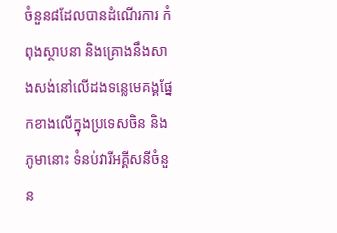ចំនួន៨ដែលបានដំណើរការ កំពុងស្ថាបនា និងគ្រោងនឹងសាងសង់នៅលើដងទន្លេមេគង្គផ្នែកខាងលើក្នុងប្រទេសចិន និងភូមានោះ ទំនប់វារីអគ្គីសនីចំនួន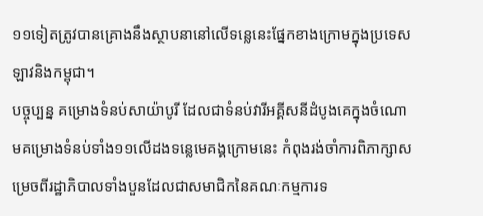១១ទៀតត្រូវបានគ្រោងនឹងស្ថាបនានៅលើទន្លេនេះផ្នែកខាងក្រោមក្នុងប្រទេសឡាវនិងកម្ពុជា។
បច្ចុប្បន្ន គម្រោងទំនប់សាយ៉ាបូរី ដែលជាទំនប់វារីអគ្គីសនីដំបូងគេក្នុងចំណោមគម្រោងទំនប់ទាំង១១លើដងទន្លេមេគង្គក្រោមនេះ កំពុងរង់ចាំការពិភាក្សាសម្រេចពីរដ្ឋាភិបាលទាំងបួនដែលជាសមាជិកនៃគណៈកម្មការទ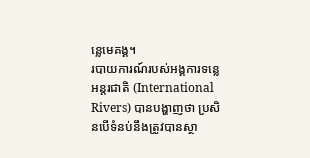ន្លេមេគង្គ។
របាយការណ៍របស់អង្គការទន្លេអន្តរជាតិ (International Rivers) បានបង្ហាញថា ប្រសិនបើទំនប់នឹងត្រូវបានស្ថា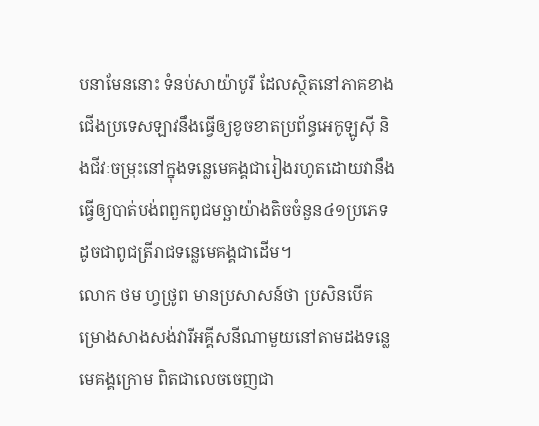បនាមែននោះ ទំនប់សាយ៉ាបូរី ដែលស្ថិតនៅភាគខាងជើងប្រទេសឡាវនឹងធ្វើឲ្យខូចខាតប្រព័ន្ធអេកូឡូស៊ី និងជីវៈចម្រុះនៅក្នុងទន្លេមេគង្គជារៀងរហូតដោយវានឹងធ្វើឲ្យបាត់បង់ពពួកពូជមច្ឆាយ៉ាងតិចចំនួន៤១ប្រភេទដូចជាពូជត្រីរាជទន្លេមេគង្គជាដើម។
លោក ថម ហ្វថ្រូព មានប្រសាសន៍ថា ប្រសិនបើគម្រោងសាងសង់វារីអគ្គីសនីណាមួយនៅតាមដងទន្លេមេគង្គក្រោម ពិតជាលេចចេញជា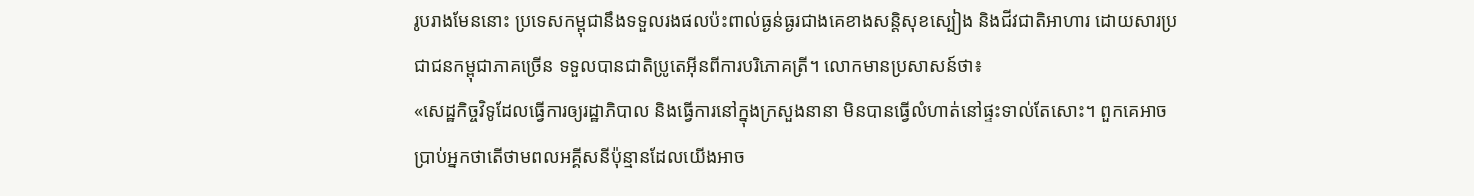រូបរាងមែននោះ ប្រទេសកម្ពុជានឹងទទួលរងផលប៉ះពាល់ធ្ងន់ធ្ងរជាងគេខាងសន្តិសុខស្បៀង និងជីវជាតិអាហារ ដោយសារប្រជាជនកម្ពុជាភាគច្រើន ទទួលបានជាតិប្រូតេអ៊ីនពីការបរិភោគត្រី។ លោកមានប្រសាសន៍ថា៖
«សេដ្ឋកិច្ចវិទូដែលធ្វើការឲ្យរដ្ឋាភិបាល និងធ្វើការនៅក្នុងក្រសួងនានា មិនបានធ្វើលំហាត់នៅផ្ទះទាល់តែសោះ។ ពួកគេអាចប្រាប់អ្នកថាតើថាមពលអគ្គីសនីប៉ុន្មានដែលយើងអាច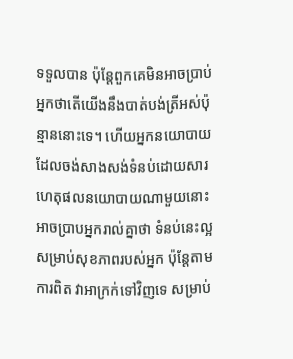ទទួលបាន ប៉ុន្តែពួកគេមិនអាចប្រាប់អ្នកថាតើយើងនឹងបាត់បង់ត្រីអស់ប៉ុន្មាននោះទេ។ ហើយអ្នកនយោបាយដែលចង់សាងសង់ទំនប់ដោយសារហេតុផលនយោបាយណាមួយនោះ អាចប្រាបអ្នករាល់គ្នាថា ទំនប់នេះល្អសម្រាប់សុខភាពរបស់អ្នក ប៉ុន្តែតាមការពិត វាអាក្រក់ទៅវិញទេ សម្រាប់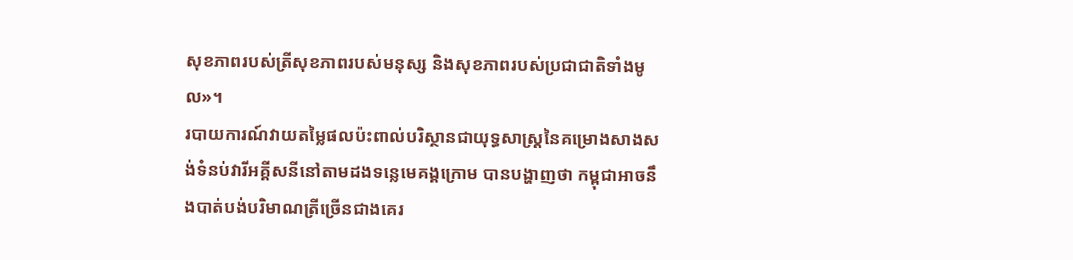សុខភាពរបស់ត្រីសុខភាពរបស់មនុស្ស និងសុខភាពរបស់ប្រជាជាតិទាំងមូល»។
របាយការណ៍វាយតម្លៃផលប៉ះពាល់បរិស្ថានជាយុទ្ធសាស្ត្រនៃគម្រោងសាងសង់ទំនប់វារីអគ្គីសនីនៅតាមដងទន្លេមេគង្គក្រោម បានបង្ហាញថា កម្ពុជាអាចនឹងបាត់បង់បរិមាណត្រីច្រើនជាងគេរ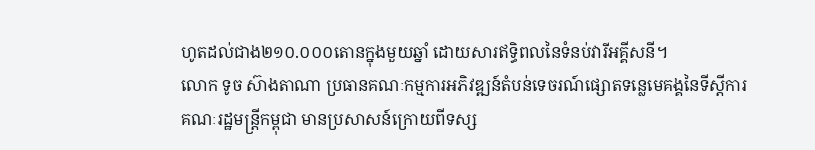ហូតដល់ជាង២១០.០០០តោនក្នុងមួយឆ្នាំ ដោយសារឥទ្ធិពលនៃទំនប់វារីអគ្គីសនី។
លោក ទូច ស៊ាងតាណា ប្រធានគណៈកម្មការអភិវឌ្ឍន៍តំបន់ទេចរណ៍ផ្សោតទន្លេមេគង្គនៃទីស្តីការគណៈរដ្ឋមន្ត្រីកម្ពុជា មានប្រសាសន៍ក្រោយពីទស្ស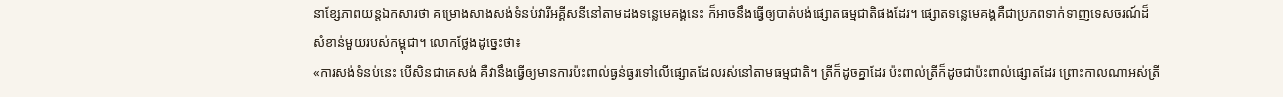នាខ្សែភាពយន្តឯកសារថា គម្រោងសាងសង់ទំនប់វារីអគ្គីសនីនៅតាមដងទន្លេមេគង្គនេះ ក៏អាចនឹងធ្វើឲ្យបាត់បង់ផ្សោតធម្មជាតិផងដែរ។ ផ្សោតទន្លេមេគង្គគឺជាប្រភពទាក់ទាញទេសចរណ៍ដ៏សំខាន់មួយរបស់កម្ពុជា។ លោកថ្លែងដូច្នេះថា៖
«ការសង់ទំនប់នេះ បើសិនជាគេសង់ គឺវានឹងធ្វើឲ្យមានការប៉ះពាល់ធ្ងន់ធ្ងរទៅលើផ្សោតដែលរស់នៅតាមធម្មជាតិ។ ត្រីក៏ដូចគ្នាដែរ ប៉ះពាល់ត្រីក៏ដូចជាប៉ះពាល់ផ្សោតដែរ ព្រោះកាលណាអស់ត្រី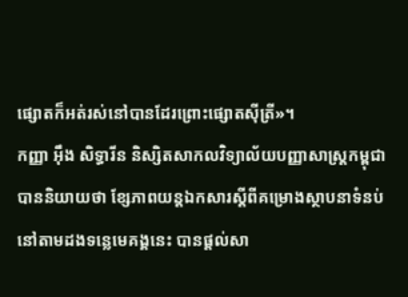ផ្សោតក៏អត់រស់នៅបានដែរព្រោះផ្សោតស៊ីត្រី»។
កញ្ញា អ៊ឹង សិទ្ធារីន និស្សិតសាកលវិទ្យាល័យបញ្ញាសាស្ត្រកម្ពុជា បាននិយាយថា ខ្សែភាពយន្តឯកសារស្តីពីគម្រោងស្ថាបនាទំនប់នៅតាមដងទន្លេមេគង្គនេះ បានផ្តល់សា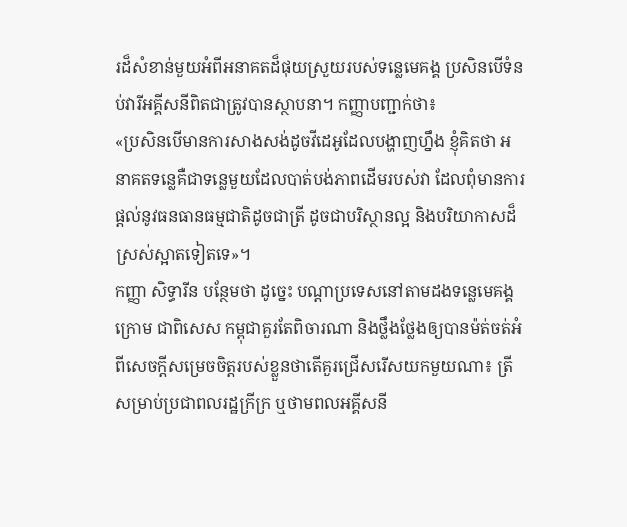រដ៏សំខាន់មួយអំពីអនាគតដ៏ផុយស្រួយរបស់ទន្លេមេគង្គ ប្រសិនបើទំនប់វារីអគ្គីសនីពិតជាត្រូវបានស្ថាបនា។ កញ្ញាបញ្ជាក់ថា៖
«ប្រសិនបើមានការសាងសង់ដូចវីដេអូដែលបង្ហាញហ្នឹង ខ្ញុំគិតថា អនាគតទន្លេគឺជាទន្លេមួយដែលបាត់បង់ភាពដើមរបស់វា ដែលពុំមានការផ្តល់នូវធនធានធម្មជាតិដូចជាត្រី ដូចជាបរិស្ថានល្អ និងបរិយាកាសដ៏ស្រស់ស្អាតទៀតទេ»។
កញ្ញា សិទ្ធារីន បន្ថែមថា ដូច្នេះ បណ្តាប្រទេសនៅតាមដងទន្លេមេគង្គក្រោម ជាពិសេស កម្ពុជាគួរតែពិចារណា និងថ្លឹងថ្លែងឲ្យបានម៉ត់ចត់អំពីសេចក្តីសម្រេចចិត្តរបស់ខ្លួនថាតើគួរជ្រើសរើសយកមួយណា៖ ត្រីសម្រាប់ប្រជាពលរដ្ឋក្រីក្រ ឬថាមពលអគ្គីសនី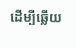ដើម្បីឆ្លើយ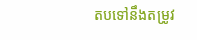តបទៅនឹងតម្រូវ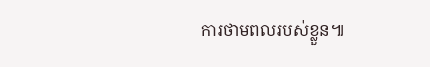ការថាមពលរបស់ខ្លួន៕